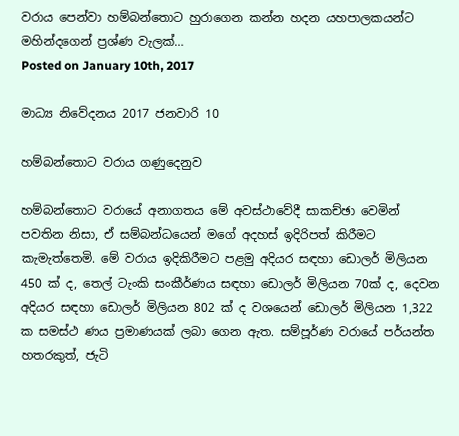වරාය පෙන්වා හම්බන්තොට හුරාගෙන කන්න හදන යහපාලකයන්ට මහින්දගෙන් ප්‍රශ්ණ වැලක්…
Posted on January 10th, 2017

මාධ්‍ය නිවේදනය 2017 ජනවාරි 10

හම්බන්තොට වරාය ගණුදෙනුව

හම්බන්තොට වරායේ අනාගතය මේ අවස්ථාවේදී සාකච්ඡා වෙමින් පවතින නිසා, ඒ සම්බන්ධයෙන් මගේ අදහස් ඉදිරිපත් කිරීමට කැමැත්තෙමි. මේ වරාය ඉදිකිරීමට පළමු අදියර සඳහා ඩොලර් මිලියන 450 ක් ද, තෙල් ටැංකි සංකීර්ණය සඳහා ඩොලර් මිලියන 70ක් ද, දෙවන අදියර සඳහා ඩොලර් මිලියන 802 ක් ද වශයෙන් ඩොලර් මිලියන 1,322 ක සමස්ථ ණය ප්‍රමාණයක් ලබා ගෙන ඇත. සම්පූර්ණ වරායේ පර්යන්ත හතරකුත්, ජැටි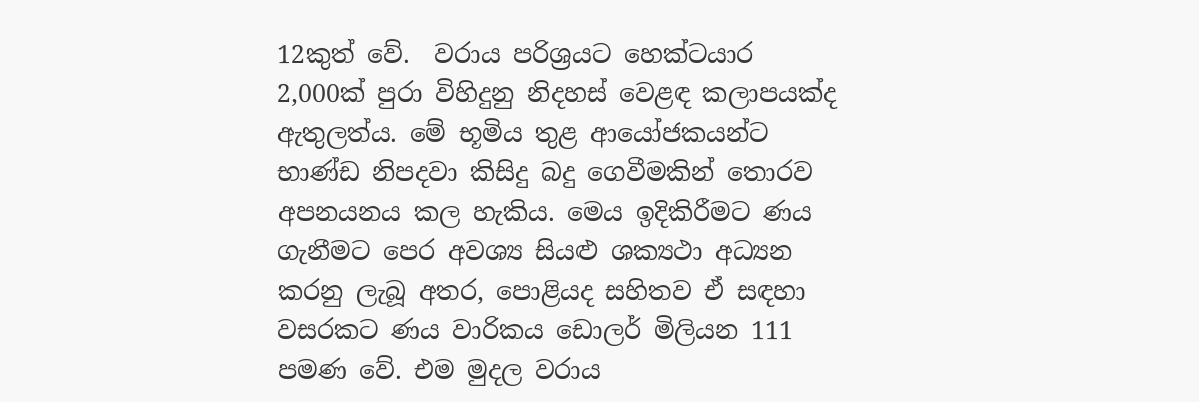12කුත් වේ.  වරාය පරිශ්‍රයට හෙක්ටයාර 2,000ක් පුරා විහිදුනු නිදහස් වෙළඳ කලාපයක්ද ඇතුලත්ය. මේ භූමිය තුළ ආයෝජකයන්ට භාණ්ඩ නිපදවා කිසිදු බදු ගෙවීමකින් තොරව අපනයනය කල හැකිය. මෙය ඉදිකිරීමට ණය ගැනීමට පෙර අවශ්‍ය සියළු ශක්‍යථා අධ්‍යන කරනු ලැබූ අතර, පොළියද සහිතව ඒ සඳහා වසරකට ණය වාරිකය ඩොලර් මිලියන 111 පමණ වේ. එම මුදල වරාය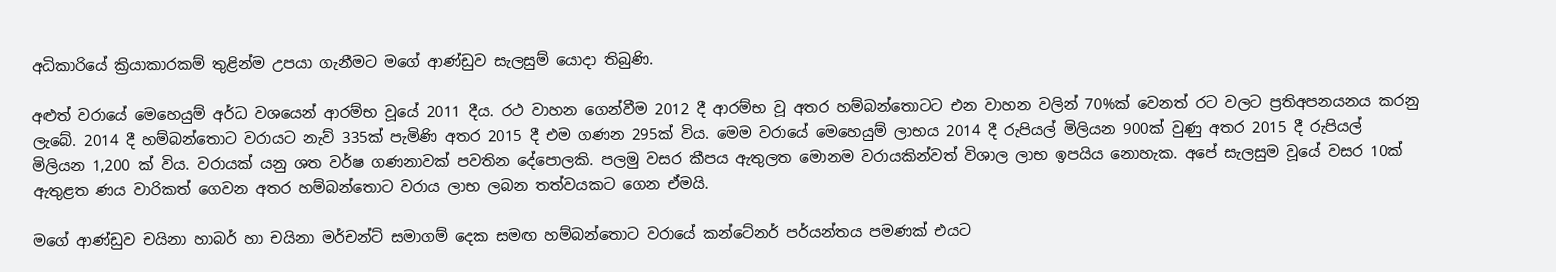අධිකාරියේ ක්‍රියාකාරකම් තුළින්ම උපයා ගැනීමට මගේ ආණ්ඩුව සැලසුම් යොදා තිබුණි.

අළුත් වරායේ මෙහෙයුම් අර්ධ වශයෙන් ආරම්භ වූයේ 2011 දීය. රථ වාහන ගෙන්වීම 2012 දී ආරම්භ වූ අතර හම්බන්තොටට එන වාහන වලින් 70%ක් වෙනත් රට වලට ප්‍රතිඅපනයනය කරනු ලැබේ. 2014 දී හම්බන්තොට වරායට නැව් 335ක් පැමිණි අතර 2015 දී එම ගණන 295ක් විය. මෙම වරායේ මෙහෙයුම් ලාභය 2014 දී රුපියල් මිලියන 900ක් වුණු අතර 2015 දී රුපියල් මිලියන 1,200 ක් විය. වරායක් යනු ශත වර්ෂ ගණනාවක් පවතින දේපොලකි. පලමු වසර කීපය ඇතුලත මොනම වරායකින්වත් විශාල ලාභ ඉපයිය නොහැක. අපේ සැලසුම වූයේ වසර 10ක් ඇතුළත ණය වාරිකත් ගෙවන අතර හම්බන්තොට වරාය ලාභ ලබන තත්වයකට ගෙන ඒමයි.

මගේ ආණ්ඩුව චයිනා හාබර් හා චයිනා මර්චන්ට් සමාගම් දෙක සමඟ හම්බන්තොට වරායේ කන්ටේනර් පර්යන්තය පමණක් එයට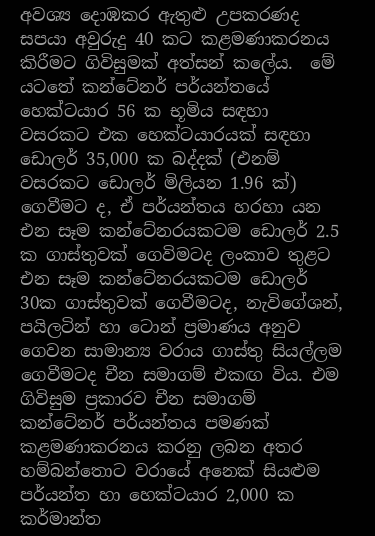අවශ්‍ය දොඹකර ඇතුළු උපකරණද සපයා අවුරුදු 40 කට කළමණාකරනය කිරීමට ගිවිසුමක් අත්සන් කලේය.  මේ යටතේ කන්ටේනර් පර්යන්තයේ හෙක්ටයාර 56 ක භූමිය සඳහා වසරකට එක හෙක්ටයාරයක් සඳහා ඩොලර් 35,000 ක බද්දක් (එනම් වසරකට ඩොලර් මිලියන 1.96 ක්) ගෙවීමට ද, ඒ පර්යන්තය හරහා යන එන සෑම කන්ටේනරයකටම ඩොලර් 2.5 ක ගාස්තුවක් ගෙවිමටද ලංකාව තුළට එන සෑම කන්ටේනරයකටම ඩොලර් 30ක ගාස්තුවක් ගෙවීමටද, නැවිගේශන්, පයිලටින් හා ටොන් ප්‍රමාණය අනුව ගෙවන සාමාන්‍ය වරාය ගාස්තු සියල්ලම ගෙවීමටද චීන සමාගම් එකඟ විය. එම ගිවිසුම ප්‍රකාරව චීන සමාගම් කන්ටේනර් පර්යන්තය පමණක් කළමණාකරනය කරනු ලබන අතර හම්බන්තොට වරායේ අනෙක් සියළුම පර්යන්ත හා හෙක්ටයාර 2,000 ක කර්මාන්ත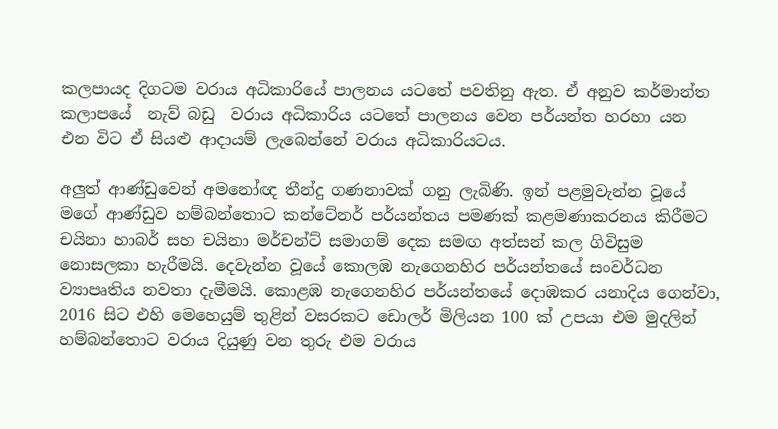කලපායද දිගටම වරාය අධිකාරියේ පාලනය යටතේ පවතිනු ඇත. ඒ අනුව කර්මාන්ත කලාපයේ  නැව් බඩු  වරාය අධිකාරිය යටතේ පාලනය වෙන පර්යන්ත හරහා යන එන විට ඒ සියළු ආදායම් ලැබෙන්නේ වරාය අධිකාරියටය.

අලුත් ආණ්ඩුවෙන් අමනෝඥ තීන්දු ගණනාවක් ගනු ලැබිණි. ඉන් පළමුවැන්න වූයේ මගේ ආණ්ඩුව හම්බන්තොට කන්ටේනර් පර්යන්තය පමණක් කළමණාකරනය කිරීමට චයිනා හාබර් සහ චයිනා මර්චන්ට් සමාගම් දෙක සමඟ අත්සන් කල ගිවිසුම නොසලකා හැරීමයි. දෙවැන්න වූයේ කොලඹ නැගෙනහිර පර්යන්තයේ සංවර්ධන ව්‍යාපෘතිය නවතා දැමීමයි. කොළඹ නැගෙනහිර පර්යන්තයේ දොඹකර යනාදිය ගෙන්වා, 2016 සිට එහි මෙහෙයුම් තුළින් වසරකට ඩොලර් මිලියන 100 ක් උපයා එම මුදලින් හම්බන්තොට වරාය දියුණු වන තුරු එම වරාය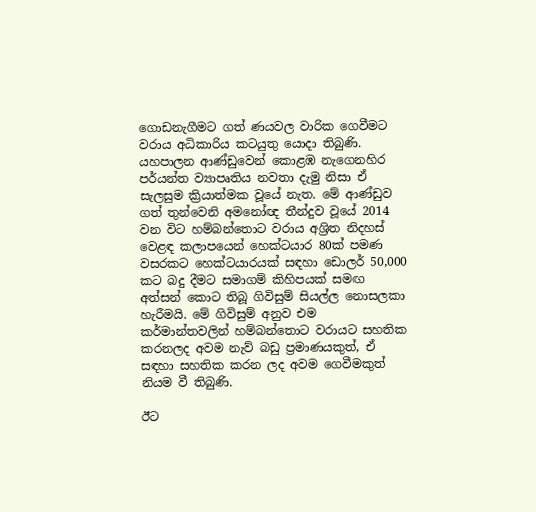ගොඩනැගීමට ගත් ණයවල වාරික ගෙවීමට වරාය අධිකාරිය කටයුතු යොදා තිබුණි. යහපාලන ආණ්ඩුවෙන් කොළඹ නැගෙනහිර පර්යන්ත ව්‍යාපෘතිය නවතා දැමු නිසා ඒ සැලසුම ක්‍රියාත්මක වූයේ නැත. මේ ආණ්ඩුව ගත් තුන්වෙනි අමනෝඥ තීන්දුව වූයේ 2014 වන විට හම්බන්තොට වරාය අශ්‍රිත නිදහස් වෙළඳ කලාපයෙන් හෙක්ටයාර 80ක් පමණ වසරකට හෙක්ටයාරයක් සඳහා ඩොලර් 50,000 කට බදු දීමට සමාගම් කිහිපයක් සමඟ අත්සන් කොට තිබූ ගිවිසුම් සියල්ල නොසලකා හැරීමයි. මේ ගිවිසුම් අනුව එම කර්මාන්තවලින් හම්බන්තොට වරායට සහතික කරනලද අවම නැව් බඩු ප්‍රමාණයකුත්, ඒ සඳහා සහතික කරන ලද අවම ගෙවීමකුත් නියම වී තිබුණි.

ඊට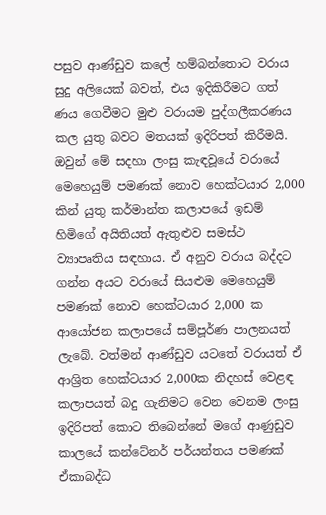පසුව ආණ්ඩුව කලේ හම්බන්තොට වරාය සුදු අලියෙක් බවත්, එය ඉදිකිරීමට ගත් ණය ගෙවීමට මුළු වරායම පුද්ගලීකරණය කල යුතු බවට මතයක් ඉදිරිපත් කිරීමයි. ඔවුන් මේ සදහා ලංසු කැඳවූයේ වරායේ මෙහෙයුම් පමණක් නොව හෙක්ටයාර 2,000 කින් යුතු කර්මාන්ත කලාපයේ ඉඩම් හිමිගේ අයිතියත් ඇතුළුව සමස්ථ ව්‍යාපෘතිය සඳහාය. ඒ අනුව වරාය බද්දට ගන්න අයට වරායේ සියළුම මෙහෙයුම් පමණක් නොව හෙක්ටයාර 2,000 ක ආයෝජන කලාපයේ සම්පූර්ණ පාලනයත් ලැබේ. වත්මන් ආණ්ඩුව යටතේ වරායත් ඒ ආශ්‍රිත හෙක්ටයාර 2,000ක නිදහස් වෙළඳ කලාපයත් බදු ගැනිමට වෙන වෙනම ලංසු ඉදිරිපත් කොට තිබෙන්නේ මගේ ආණුඩුව කාලයේ කන්ටේනර් පර්යන්තය පමණක් ඒකාබද්ධ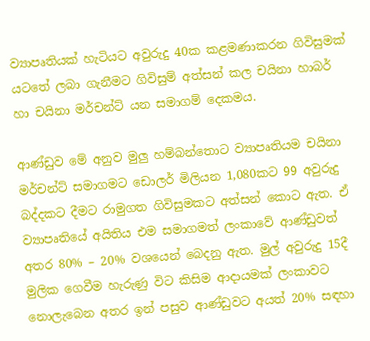ව්‍යාපෘතියක් හැටියට අවුරුදු 40ක කළමණාකරන ගිවිසුමක් යටතේ ලබා ගැනීමට ගිවිසුම් අත්සන් කල චයිනා හාබර් හා චයිනා මර්චන්ට් යන සමාගම් දෙකමය.

ආණ්ඩුව මේ අනුව මුලු හම්බන්තොට ව්‍යාපෘතියම චයිනා මර්චන්ට් සමාගමට ඩොලර් මිලියන 1,080කට 99 අවුරුදු බද්දකට දීමට රාමුගත ගිවිසුමකට අත්සන් කොට ඇත. ඒ ව්‍යාපෘතියේ අයිතිය එම සමාගමත් ලංකාවේ ආණ්ඩුවත් අතර 80% – 20% වශයෙන් බෙදනු ඇත. මුල් අවුරුදු 15දී මුලික ගෙවීම හැරුණු විට කිසිම ආදායමක් ලංකාවට නොලැබෙන අතර ඉන් පසුව ආණ්ඩුවට අයත් 20% සඳහා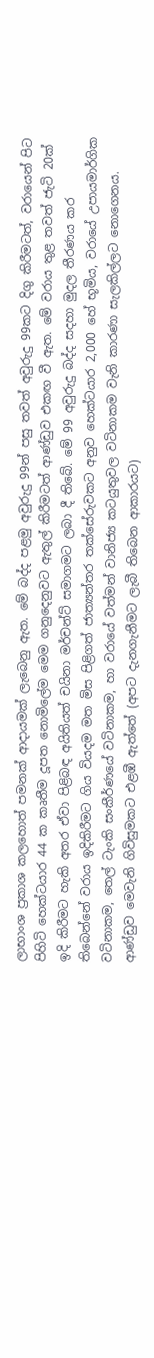ලාභාංශ ප්‍රකාශ කලහොත් පමනක් ආදායමක් ලැබෙනු ඇත. මේ බද්ද පළමු අවුරුදු 99න් පසු තවත් අවුරුදු 99කට දිගු කිරීමටත්, වරායෙන් පිට පිහිටි හෙක්ටයාර 44 ක කෘතීම දූපත නොමිලේම මෙම ගනුදෙනුවට ඇතුල් කිරීමටත් ආණ්ඩුව එකඟ වී ඇත. මේ වරාය තුළ තවත් ජැටි 20ක් ඉදි කිරීමට හැකි අතර ඒවා පිළිබඳ අයිතියත් චයිනා මර්චන්ට් සමාගමට ලබා දී තිබේ. මේ 99 අවුරුදු බද්ද සදහා මුදල තීරණය කර තිබෙන්නේ වරාය ඉදිකිරීමට ගිය වියදම මත මිස පිළිගත් ජාත්‍යන්තර තක්සේරුවකට අනුව හෙක්ටයාර 2,000 හේ භූමිය, වරායේ උපායමාර්ගික වටිනාකම, තෙල් ටැංකි සංකීර්ණයේ වටිනාකම, හා වරායේ වත්මන් වානිජ්‍ය කටයුතුවල වටිනාකම වැනි කාරණා සැලකිල්ලට නොගෙනය. ආණ්ඩුව මෙවැනි ගිවිසුමකට එළඹී ඇත්තේ (අපට දැනගැනීමට ලැබී තිබෙන ආකාරයට)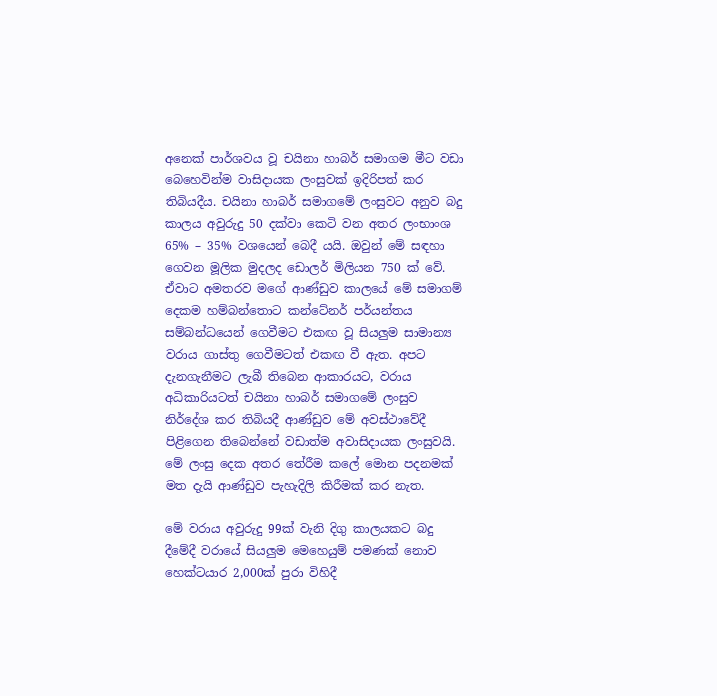අනෙක් පාර්ශවය වූ චයිනා හාබර් සමාගම මීට වඩා බෙහෙවින්ම වාසිදායක ලංසුවක් ඉදිරිපත් කර තිබියදීය. චයිනා හාබර් සමාගමේ ලංසුවට අනුව බදු කාලය අවුරුදු 50 දක්වා කෙටි වන අතර ලංභාංශ 65% – 35% වශයෙන් බෙදී යයි. ඔවුන් මේ සඳහා ගෙවන මූලික මුදලද ඩොලර් මිලියන 750 ක් වේ. ඒවාට අමතරව මගේ ආණ්ඩුව කාලයේ මේ සමාගම් දෙකම හම්බන්තොට කන්ටේනර් පර්යන්තය සම්බන්ධයෙන් ගෙවීමට එකඟ වූ සියලුම සාමාන්‍ය වරාය ගාස්තු ගෙවීමටත් එකඟ වී ඇත. අපට දැනගැනීමට ලැබී තිබෙන ආකාරයට, වරාය අධිකාරියටත් චයිනා හාබර් සමාගමේ ලංසුව නිර්දේශ කර තිබියදී ආණ්ඩුව මේ අවස්ථාවේදී පිළිගෙන තිබෙන්නේ වඩාත්ම අවාසිදායක ලංසුවයි. මේ ලංසු දෙක අතර තේරීම කලේ මොන පදනමක් මත දැයි ආණ්ඩුව පැහැදිලි කිරීමක් කර නැත.

මේ වරාය අවුරුදු 99ක් වැනි දිගු කාලයකට බදු දීමේදී වරායේ සියලුම මෙහෙයුම් පමණක් නොව හෙක්ටයාර 2,000ක් පුරා විහිදී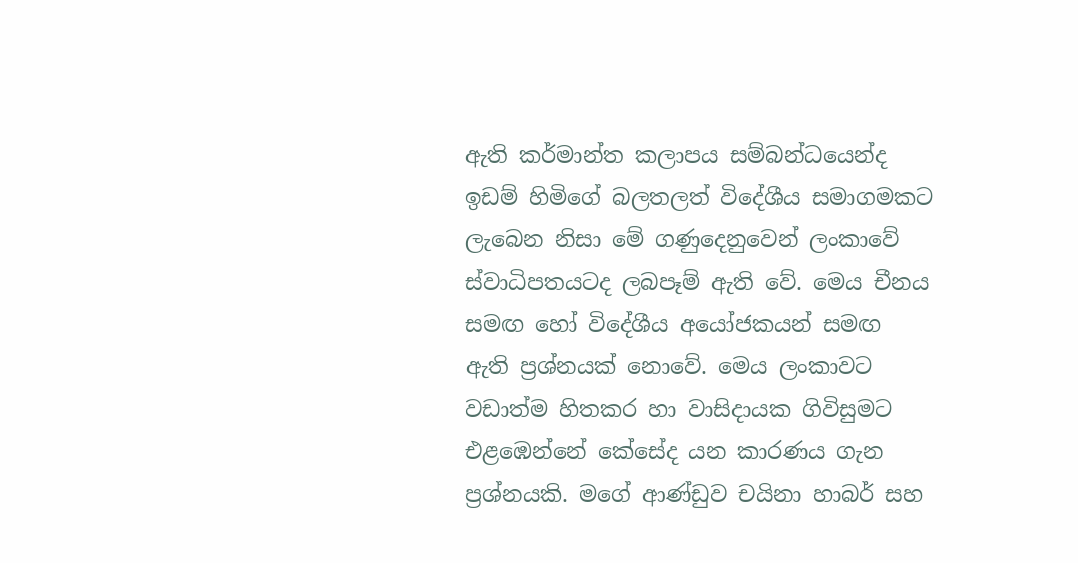ඇති කර්මාන්ත කලාපය සම්බන්ධයෙන්ද ඉඩම් හිමිගේ බලතලත් විදේශීය සමාගමකට ලැබෙන නිසා මේ ගණුදෙනුවෙන් ලංකාවේ ස්වාධිපතයටද ලබපෑම් ඇති වේ. මෙය චීනය සමඟ හෝ විදේශීය අයෝජකයන් සමඟ ඇති ප්‍රශ්නයක් නොවේ. මෙය ලංකාවට වඩාත්ම හිතකර හා වාසිදායක ගිවිසුමට එළඹෙන්නේ කේසේද යන කාරණය ගැන ප්‍රශ්නයකි. මගේ ආණ්ඩුව චයිනා හාබර් සහ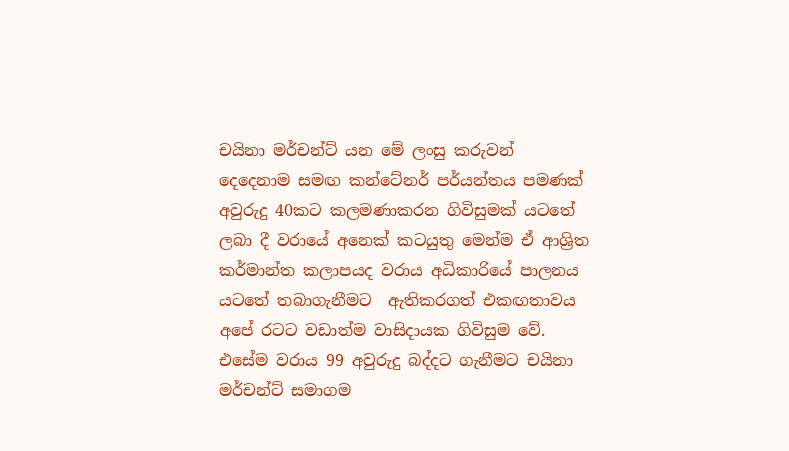චයිනා මර්චන්ට් යන මේ ලංසු කරුවන් දෙදෙනාම සමඟ කන්ටේනර් පර්යන්තය පමණක් අවුරුදු 40කට කලමණාකරන ගිවිසුමක් යටතේ ලබා දී වරායේ අනෙක් කටයුතු මෙන්ම ඒ ආශ්‍රිත කර්මාන්ත කලාපයද වරාය අධිකාරියේ පාලනය යටතේ තබාගැනීමට  ඇතිකරගත් එකඟතාවය අපේ රටට වඩාත්ම වාසිදායක ගිවිසුම වේ. එසේම වරාය 99 අවුරුදු බද්දට ගැනීමට චයිනා මර්චන්ට් සමාගම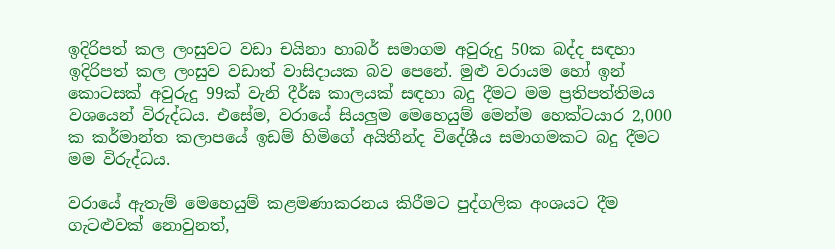ඉදිරිපත් කල ලංසුවට වඩා චයිනා හාබර් සමාගම අවුරුදු 50ක බද්ද සඳහා ඉදිරිපත් කල ලංසුව වඩාත් වාසිදායක බව පෙනේ. මුළු වරායම හෝ ඉන් කොටසක් අවුරුදු 99ක් වැනි දීර්ඝ කාලයක් සඳහා බදු දීමට මම ප්‍රතිපත්තිමය වශයෙන් විරුද්ධය. එසේම, වරායේ සියලුම මෙහෙයුම් මෙන්ම හෙක්ටයාර 2,000 ක කර්මාන්ත කලාපයේ ඉඩම් හිමිගේ අයිතීන්ද විදේශීය සමාගමකට බදු දීමට මම විරුද්ධය.

වරායේ ඇතැම් මෙහෙයුම් කළමණාකරනය කිරීමට පුද්ගලික අංශයට දීම ගැටළුවක් නොවුනත්,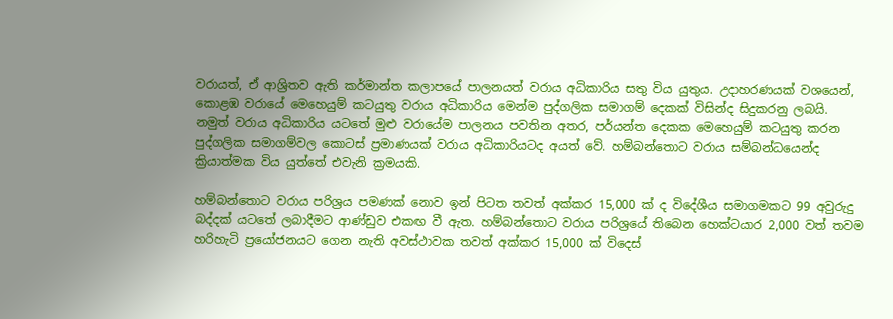වරායත්, ඒ ආශ්‍රිතව ඇති කර්මාන්ත කලාපයේ පාලනයත් වරාය අධිකාරිය සතු විය යුතුය. උදාහරණයක් වශයෙන්, කොළඹ වරායේ මෙහෙයුම් කටයුතු වරාය අධිකාරිය මෙන්ම පුද්ගලික සමාගම් දෙකක් විසින්ද සිදුකරනු ලබයි. නමුත් වරාය අධිකාරිය යටතේ මුළු වරායේම පාලනය පවතින අතර, පර්යන්ත දෙකක මෙහෙයුම් කටයුතු කරන පුද්ගලික සමාගම්වල කොටස් ප්‍රමාණයක් වරාය අධිකාරියටද අයත් වේ. හම්බන්තොට වරාය සම්බන්ධයෙන්ද  ක්‍රියාත්මක විය යුත්තේ එවැනි ක්‍රමයකි.

හම්බන්තොට වරාය පරිශ්‍රය පමණක් නොව ඉන් පිටත තවත් අක්කර 15,000 ක් ද විදේශීය සමාගමකට 99 අවුරුදු බද්දක් යටතේ ලබාදීමට ආණ්ඩුව එකඟ වී ඇත. හම්බන්තොට වරාය පරිශ්‍රයේ තිබෙන හෙක්ටයාර 2,000 වත් තවම හරිහැටි ප්‍රයෝජනයට ගෙන නැති අවස්ථාවක තවත් අක්කර 15,000 ක් විදෙස්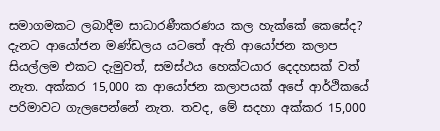සමාගමකට ලබාදීම සාධාරණීකරණය කල හැක්කේ කෙසේද? දැනට ආයෝජන මණ්ඩලය යටතේ ඇති ආයෝජන කලාප සියල්ලම එකට දැමුවත්, සමස්ථය හෙක්ටයාර දෙදහසක් වත් නැත. අක්කර 15,000 ක ආයෝජන කලාපයක් අපේ ආර්ථිකයේ පරිමාවට ගැලපෙන්නේ නැත. තවද, මේ සදහා අක්කර 15,000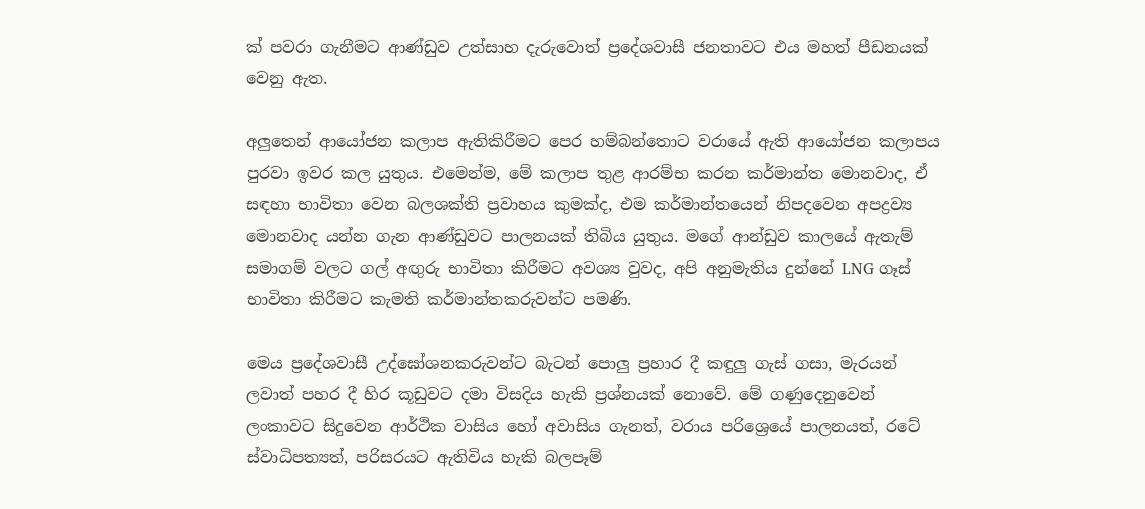ක් පවරා ගැනීමට ආණ්ඩුව උත්සාහ දැරුවොත් ප්‍රදේශවාසී ජනතාවට එය මහත් පීඩනයක් වෙනු ඇත.

අලුතෙන් ආයෝජන කලාප ඇතිකිරීමට පෙර හම්බන්තොට වරායේ ඇති ආයෝජන කලාපය පුරවා ඉවර කල යුතුය. එමෙන්ම, මේ කලාප තුළ ආරම්භ කරන කර්මාන්ත මොනවාද, ඒ සඳහා භාවිතා වෙන බලශක්ති ප්‍රවාහය කුමක්ද, එම කර්මාන්තයෙන් නිපදවෙන අපද්‍රව්‍ය මොනවාද යන්න ගැන ආණ්ඩුවට පාලනයක් තිබිය යුතුය. මගේ ආන්ඩුව කාලයේ ඇතැම් සමාගම් වලට ගල් අඟුරු භාවිතා කිරීමට අවශ්‍ය වුවද, අපි අනුමැතිය දුන්නේ LNG ගෑස් භාවිතා කිරීමට කැමති කර්මාන්තකරුවන්ට පමණි.

මෙය ප්‍රදේශවාසී උද්ඝෝශනකරුවන්ට බැටන් පොලු ප්‍රහාර දී කඳුලු ගැස් ගසා, මැරයන් ලවාත් පහර දී හිර කූඩුවට දමා විසදිය හැකි ප්‍රශ්නයක් නොවේ. මේ ගණුදෙනුවෙන් ලංකාවට සිදුවෙන ආර්ථික වාසිය හෝ අවාසිය ගැනත්, වරාය පරිශ්‍රෙයේ පාලනයත්, රටේ ස්වාධිපත්‍යත්, පරිසරයට ඇතිවිය හැකි බලපෑම්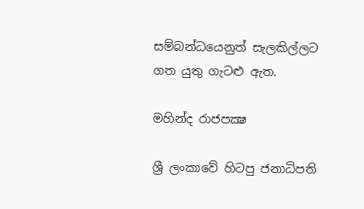සම්බන්ධයෙනුත් සැලකිල්ලට ගත යුතු ගැටළු ඇත.

මහින්ද රාජපක්‍ෂ

ශ්‍රී ලංකාවේ හිටපු ජනාධිපති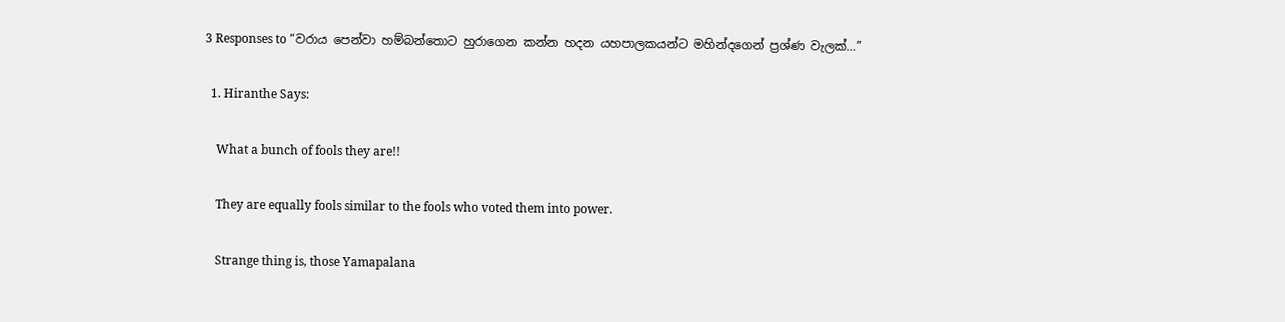3 Responses to “වරාය පෙන්වා හම්බන්තොට හුරාගෙන කන්න හදන යහපාලකයන්ට මහින්දගෙන් ප්‍රශ්ණ වැලක්…”

  1. Hiranthe Says:

    What a bunch of fools they are!!

    They are equally fools similar to the fools who voted them into power.

    Strange thing is, those Yamapalana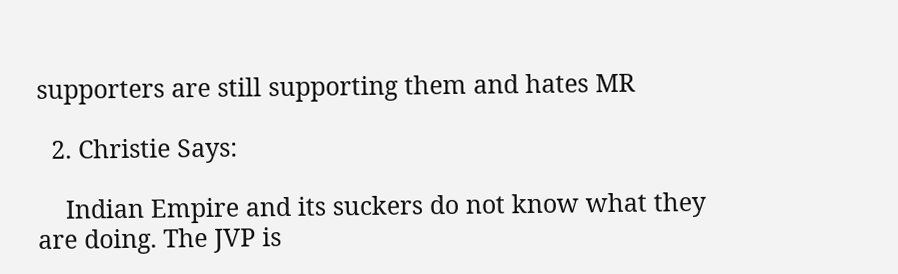supporters are still supporting them and hates MR

  2. Christie Says:

    Indian Empire and its suckers do not know what they are doing. The JVP is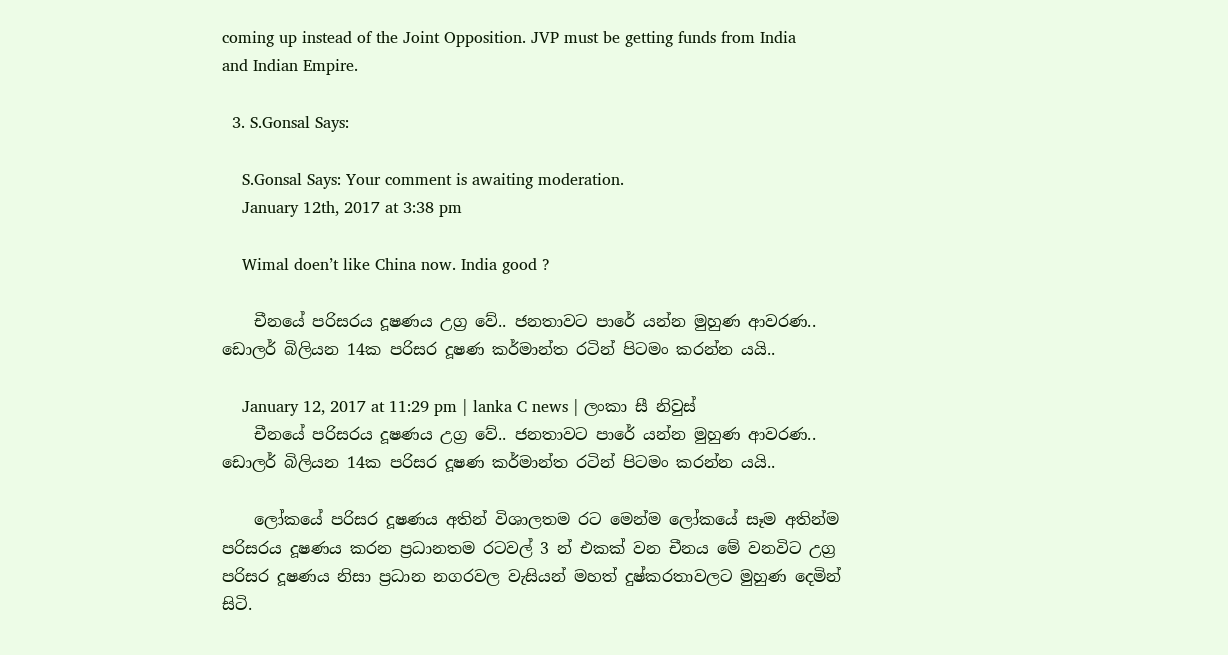coming up instead of the Joint Opposition. JVP must be getting funds from India and Indian Empire.

  3. S.Gonsal Says:

    S.Gonsal Says: Your comment is awaiting moderation.
    January 12th, 2017 at 3:38 pm

    Wimal doen’t like China now. India good ?

    චීනයේ පරිසරය දූෂණය උග්‍ර වේ.. ජනතාවට පාරේ යන්න මුහුණ ආවරණ.. ඩොලර් බිලියන 14ක පරිසර දූෂණ කර්මාන්ත රටින් පිටමං කරන්න යයි..

    January 12, 2017 at 11:29 pm | lanka C news | ලංකා සී නිවුස්
    චීනයේ පරිසරය දූෂණය උග්‍ර වේ.. ජනතාවට පාරේ යන්න මුහුණ ආවරණ.. ඩොලර් බිලියන 14ක පරිසර දූෂණ කර්මාන්ත රටින් පිටමං කරන්න යයි..

    ලෝකයේ පරිසර දූෂණය අතින් විශාලතම රට මෙන්ම ලෝකයේ සෑම අතින්ම පරිසරය දූෂණය කරන ප්‍රධානතම රටවල් 3 න් එකක් වන චීනය මේ වනවිට උග්‍ර පරිසර දූෂණය නිසා ප්‍රධාන නගරවල වැසියන් මහත් දුෂ්කරතාවලට මුහුණ දෙමින් සිටි.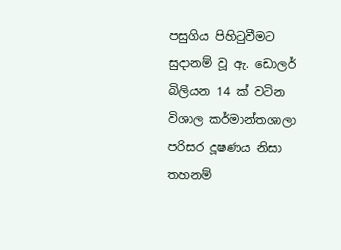පසුගිය පිහිටුවීමට සුදානම් වූ ඇ. ඩොලර් බිලියන 14 ක් වටින විශාල කර්මාන්තශාලා පරිසර දූෂණය නිසා තහනම්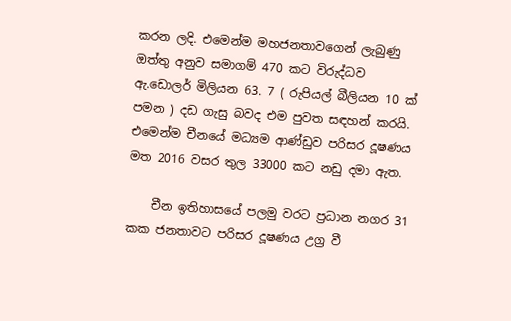කරන ලදි. එමෙන්ම මහජනතාවගෙන් ලැබුණු ඔත්තු අනුව සමාගම් 470 කට විරුද්ධව ඇ.ඩොලර් මිලියන 63. 7 ( රුපියල් බීලියන 10 ක් පමන ) දඩ ගැසු බවද එම පුවත සඳහන් කරයි. එමෙන්ම චීනයේ මධ්‍යම ආණ්ඩුව පරිසර දූෂණය මත 2016 වසර තුල 33000 කට නඩු දමා ඇත.

    චීන ඉතිහාසයේ පලමු වරට ප්‍රධාන නගර 31 කක ජනතාවට පරිසර දූෂණය උග්‍ර වී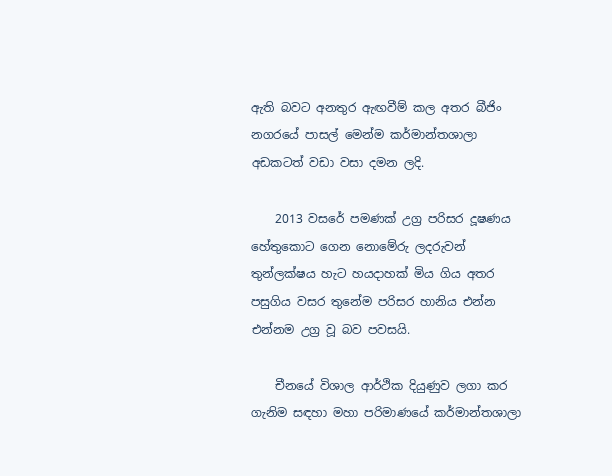ඇති බවට අනතුර ඇඟවීම් කල අතර බීජිං නගරයේ පාසල් මෙන්ම කර්මාන්තශාලා අඩකටත් වඩා වසා දමන ලදි.

    2013 වසරේ පමණක් උග්‍ර පරිසර දූෂණය හේතුකොට ගෙන නොමේරු ලදරුවන් තුන්ලක්ෂය හැට හයදාහක් මිය ගිය අතර පසුගිය වසර තුනේම පරිසර හානිය එන්න එන්නම උග්‍ර වූ බව පවසයි.

    චීනයේ විශාල ආර්ථික දියුණුව ලගා කර ගැනිම සඳහා මහා පරිමාණයේ කර්මාන්තශාලා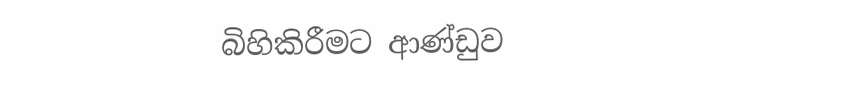බිහිකිරීමට ආණ්ඩුව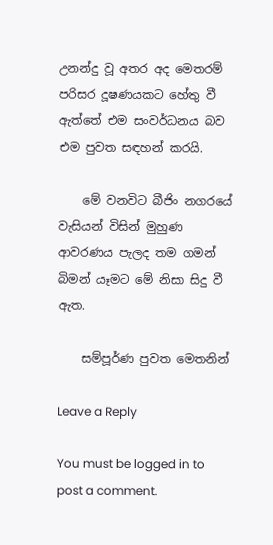උනන්දු වූ අතර අද මෙතරම් පරිසර දූෂණයකට හේතු වී ඇත්තේ එම සංවර්ධනය බව එම පුවත සඳහන් කරයි.

    මේ වනවිට බීජිං නගරයේ වැසියන් විසින් මුහුණ ආවරණය පැලද තම ගමන් බිමන් යෑමට මේ නිසා සිදු වී ඇත.

    සම්පූර්ණ පුවත මෙතනින්

Leave a Reply

You must be logged in to post a comment.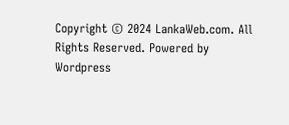Copyright © 2024 LankaWeb.com. All Rights Reserved. Powered by Wordpress